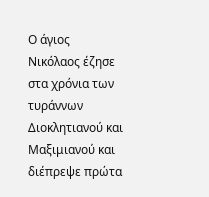Ο άγιος Νικόλαος έζησε στα χρόνια των τυράννων Διοκλητιανού και Μαξιμιανού και διέπρεψε πρώτα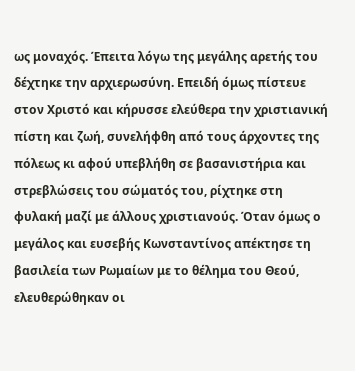ως μοναχός. Έπειτα λόγω της μεγάλης αρετής του δέχτηκε την αρχιερωσύνη. Επειδή όμως πίστευε στον Χριστό και κήρυσσε ελεύθερα την χριστιανική πίστη και ζωή, συνελήφθη από τους άρχοντες της πόλεως κι αφού υπεβλήθη σε βασανιστήρια και στρεβλώσεις του σώματός του, ρίχτηκε στη φυλακή μαζί με άλλους χριστιανούς. Όταν όμως ο μεγάλος και ευσεβής Κωνσταντίνος απέκτησε τη βασιλεία των Ρωμαίων με το θέλημα του Θεού, ελευθερώθηκαν οι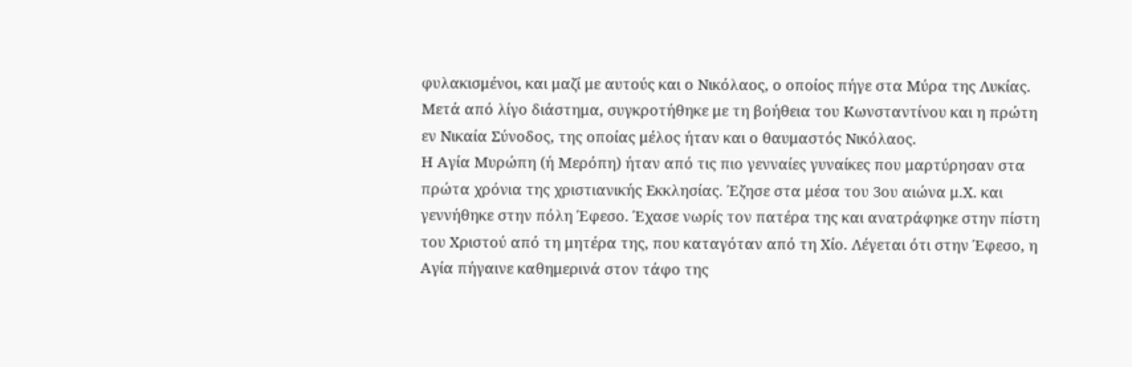φυλακισμένοι, και μαζί με αυτούς και ο Νικόλαος, ο οποίος πήγε στα Μύρα της Λυκίας. Μετά από λίγο διάστημα, συγκροτήθηκε με τη βοήθεια του Κωνσταντίνου και η πρώτη εν Νικαία Σύνοδος, της οποίας μέλος ήταν και ο θαυμαστός Νικόλαος.
Η Αγία Μυρώπη (ή Μερόπη) ήταν από τις πιο γενναίες γυναίκες που μαρτύρησαν στα πρώτα χρόνια της χριστιανικής Εκκλησίας. Έζησε στα μέσα του 3ου αιώνα μ.Χ. και γεννήθηκε στην πόλη Έφεσο. Έχασε νωρίς τον πατέρα της και ανατράφηκε στην πίστη του Χριστού από τη μητέρα της, που καταγόταν από τη Χίο. Λέγεται ότι στην Έφεσο, η Αγία πήγαινε καθημερινά στον τάφο της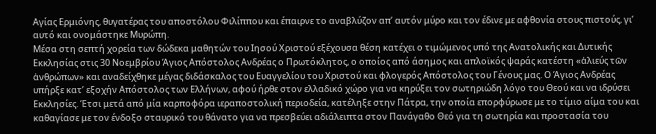Αγίας Ερμιόνης, θυγατέρας του αποστόλου Φιλίππου και έπαιρνε το αναβλύζον απ’ αυτόν μύρο και τον έδινε με αφθονία στους πιστούς, γι’ αυτό και ονομάστηκε Μυρώπη.
Μέσα στη σεπτή χορεία των δώδεκα μαθητών του Ιησού Χριστού εξέχουσα θέση κατέχει ο τιμώμενος υπό της Ανατολικής και Δυτικής Εκκλησίας στις 30 Νοεμβρίου Άγιος Απόστολος Ανδρέας ο Πρωτόκλητος, ο οποίος από άσημος και απλοϊκός ψαράς κατέστη «ἁλιεύς τῶν ἀνθρώπων» και αναδείχθηκε μέγας διδάσκαλος του Ευαγγελίου του Χριστού και φλογερός Απόστολος του Γένους μας. Ο Άγιος Ανδρέας υπήρξε κατ’ εξοχήν Απόστολος των Ελλήνων, αφού ήρθε στον ελλαδικό χώρο για να κηρύξει τον σωτηριώδη λόγο του Θεού και να ιδρύσει Εκκλησίες. Έτσι μετά από μία καρποφόρα ιεραποστολική περιοδεία, κατέληξε στην Πάτρα, την οποία επορφύρωσε με το τίμιο αίμα του και καθαγίασε με τον ένδοξο σταυρικό του θάνατο για να πρεσβεύει αδιάλειπτα στον Πανάγαθο Θεό για τη σωτηρία και προστασία του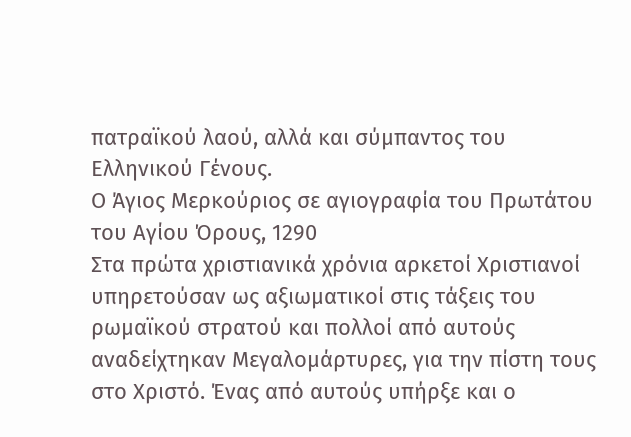πατραϊκού λαού, αλλά και σύμπαντος του Ελληνικού Γένους.
Ο Άγιος Μερκούριος σε αγιογραφία του Πρωτάτου του Αγίου Όρους, 1290
Στα πρώτα χριστιανικά χρόνια αρκετοί Χριστιανοί υπηρετούσαν ως αξιωματικοί στις τάξεις του ρωμαϊκού στρατού και πολλοί από αυτούς αναδείχτηκαν Μεγαλομάρτυρες, για την πίστη τους στο Χριστό. Ένας από αυτούς υπήρξε και ο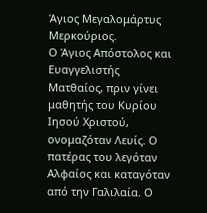Άγιος Μεγαλομάρτυς Μερκούριος.
Ο Άγιος Απόστολος και Ευαγγελιστής Ματθαίος, πριν γίνει μαθητής του Κυρίου Ιησού Χριστού, ονομαζόταν Λευίς. Ο πατέρας του λεγόταν Αλφαίος και καταγόταν από την Γαλιλαία. Ο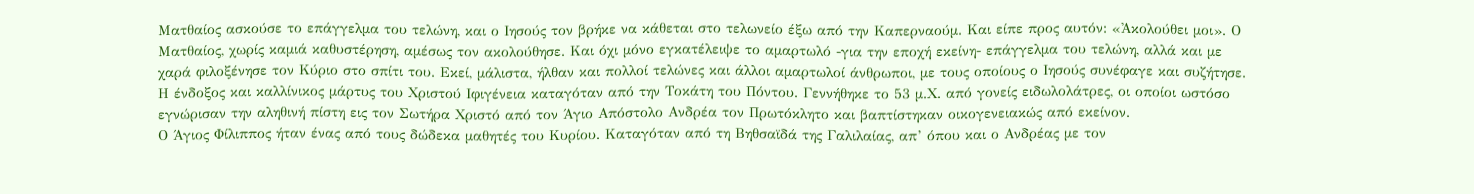Ματθαίος ασκούσε το επάγγελμα του τελώνη, και ο Ιησούς τον βρήκε να κάθεται στο τελωνείο έξω από την Καπερναούμ. Και είπε προς αυτόν: «Ἀκολούθει μοι». Ο Ματθαίος, χωρίς καμιά καθυστέρηση, αμέσως τον ακολούθησε. Και όχι μόνο εγκατέλειψε το αμαρτωλό -για την εποχή εκείνη- επάγγελμα του τελώνη, αλλά και με χαρά φιλοξένησε τον Κύριο στο σπίτι του. Εκεί, μάλιστα, ήλθαν και πολλοί τελώνες και άλλοι αμαρτωλοί άνθρωποι, με τους οποίους ο Ιησούς συνέφαγε και συζήτησε.
Η ένδοξος και καλλίνικος μάρτυς του Χριστού Ιφιγένεια καταγόταν από την Τοκάτη του Πόντου. Γεννήθηκε το 53 μ.Χ. από γονείς ειδωλολάτρες, οι οποίοι ωστόσο εγνώρισαν την αληθινή πίστη εις τον Σωτήρα Χριστό από τον Άγιο Απόστολο Ανδρέα τον Πρωτόκλητο και βαπτίστηκαν οικογενειακώς από εκείνον.
Ο Άγιος Φίλιππος ήταν ένας από τους δώδεκα μαθητές του Κυρίου. Καταγόταν από τη Βηθσαϊδά της Γαλιλαίας, απ’ όπου και ο Ανδρέας με τον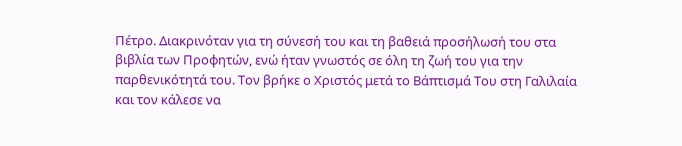Πέτρο. Διακρινόταν για τη σύνεσή του και τη βαθειά προσήλωσή του στα βιβλία των Προφητών, ενώ ήταν γνωστός σε όλη τη ζωή του για την παρθενικότητά του. Τον βρήκε ο Χριστός μετά το Βάπτισμά Του στη Γαλιλαία και τον κάλεσε να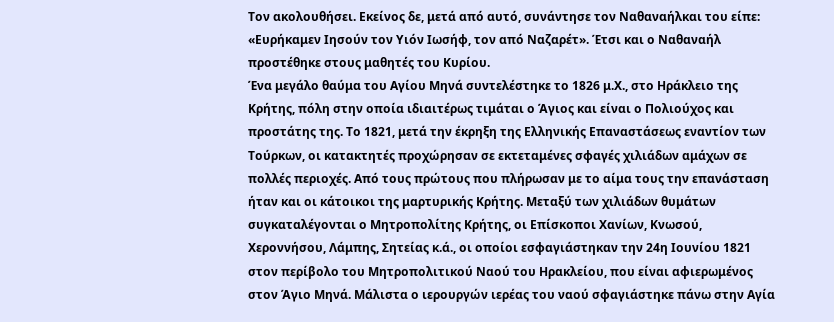Τον ακολουθήσει. Εκείνος δε, μετά από αυτό, συνάντησε τον Ναθαναήλκαι του είπε: «Ευρήκαμεν Ιησούν τον Υιόν Ιωσήφ, τον από Ναζαρέτ». Έτσι και ο Ναθαναήλ προστέθηκε στους μαθητές του Κυρίου.
Ένα μεγάλο θαύμα του Αγίου Μηνά συντελέστηκε το 1826 μ.Χ., στο Ηράκλειο της Κρήτης, πόλη στην οποία ιδιαιτέρως τιμάται ο Άγιος και είναι ο Πολιούχος και προστάτης της. Το 1821, μετά την έκρηξη της Ελληνικής Επαναστάσεως εναντίον των Τούρκων, οι κατακτητές προχώρησαν σε εκτεταμένες σφαγές χιλιάδων αμάχων σε πολλές περιοχές. Από τους πρώτους που πλήρωσαν με το αίμα τους την επανάσταση ήταν και οι κάτοικοι της μαρτυρικής Κρήτης. Μεταξύ των χιλιάδων θυμάτων συγκαταλέγονται ο Μητροπολίτης Κρήτης, οι Επίσκοποι Χανίων, Κνωσού, Χεροννήσου, Λάμπης, Σητείας κ.ά., οι οποίοι εσφαγιάστηκαν την 24η Ιουνίου 1821 στον περίβολο του Μητροπολιτικού Ναού του Ηρακλείου, που είναι αφιερωμένος στον Άγιο Μηνά. Μάλιστα ο ιερουργών ιερέας του ναού σφαγιάστηκε πάνω στην Αγία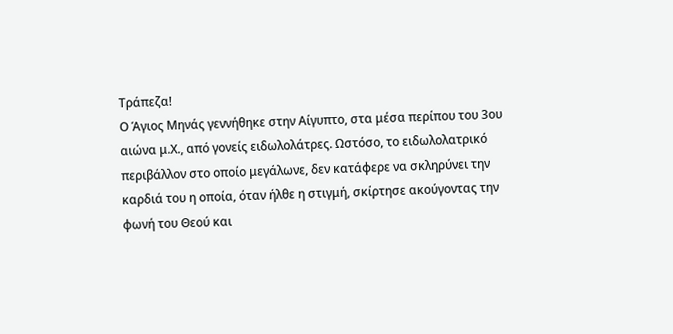Τράπεζα!
Ο Άγιος Μηνάς γεννήθηκε στην Αίγυπτο, στα μέσα περίπου του 3ου αιώνα μ.Χ., από γονείς ειδωλολάτρες. Ωστόσο, το ειδωλολατρικό περιβάλλον στο οποίο μεγάλωνε, δεν κατάφερε να σκληρύνει την καρδιά του η οποία, όταν ήλθε η στιγμή, σκίρτησε ακούγοντας την φωνή του Θεού και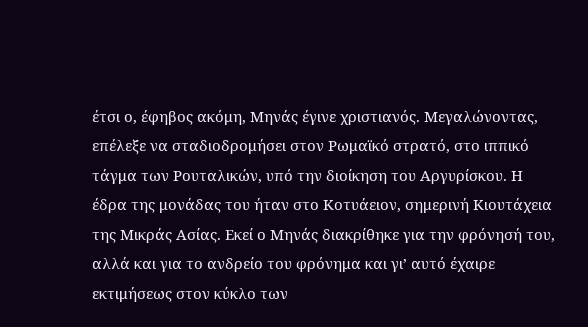έτσι ο, έφηβος ακόμη, Μηνάς έγινε χριστιανός. Μεγαλώνοντας, επέλεξε να σταδιοδρομήσει στον Ρωμαϊκό στρατό, στο ιππικό τάγμα των Ρουταλικών, υπό την διοίκηση του Αργυρίσκου. Η έδρα της μονάδας του ήταν στο Κοτυάειον, σημερινή Κιουτάχεια της Μικράς Ασίας. Εκεί ο Μηνάς διακρίθηκε για την φρόνησή του, αλλά και για το ανδρείο του φρόνημα και γι’ αυτό έχαιρε εκτιμήσεως στον κύκλο των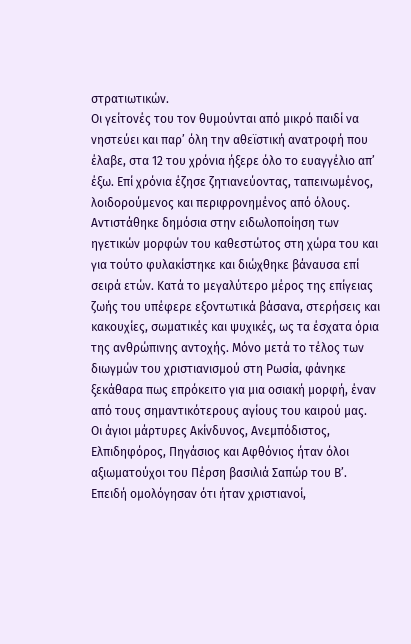στρατιωτικών.
Οι γείτονές του τον θυμούνται από μικρό παιδί να νηστεύει και παρ’ όλη την αθεϊστική ανατροφή που έλαβε, στα 12 του χρόνια ήξερε όλο το ευαγγέλιο απ’ έξω. Επί χρόνια έζησε ζητιανεύοντας, ταπεινωμένος, λοιδορούμενος και περιφρονημένος από όλους. Αντιστάθηκε δημόσια στην ειδωλοποίηση των ηγετικών μορφών του καθεστώτος στη χώρα του και για τούτο φυλακίστηκε και διώχθηκε βάναυσα επί σειρά ετών. Κατά το μεγαλύτερο μέρος της επίγειας ζωής του υπέφερε εξοντωτικά βάσανα, στερήσεις και κακουχίες, σωματικές και ψυχικές, ως τα έσχατα όρια της ανθρώπινης αντοχής. Μόνο μετά το τέλος των διωγμών του χριστιανισμού στη Ρωσία, φάνηκε ξεκάθαρα πως επρόκειτο για μια οσιακή μορφή, έναν από τους σημαντικότερους αγίους του καιρού μας.
Οι άγιοι μάρτυρες Ακίνδυνος, Ανεμπόδιστος, Ελπιδηφόρος, Πηγάσιος και Αφθόνιος ήταν όλοι αξιωματούχοι του Πέρση βασιλιά Σαπώρ του Β’. Επειδή ομολόγησαν ότι ήταν χριστιανοί,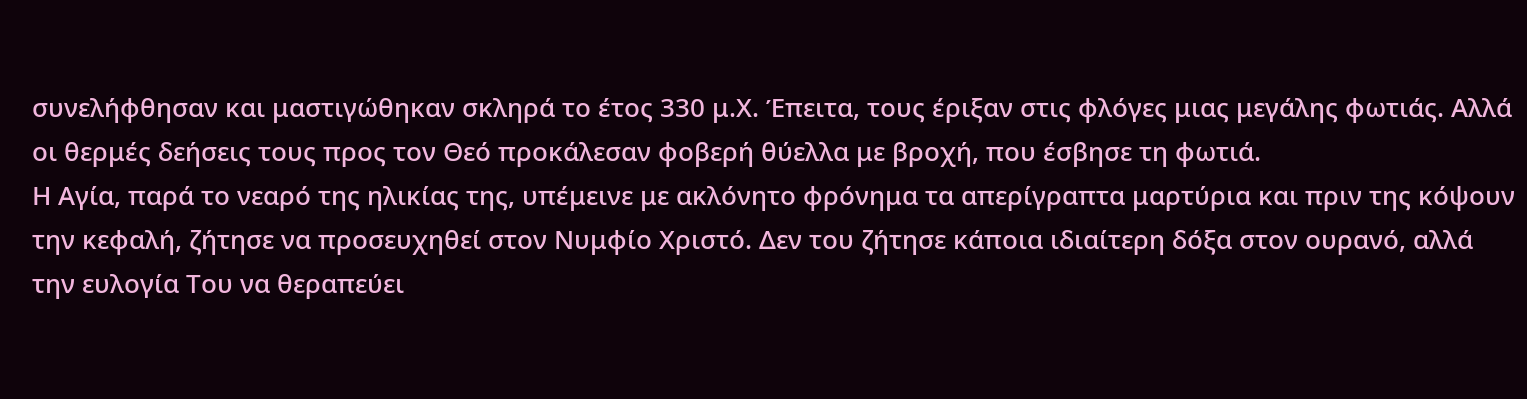συνελήφθησαν και μαστιγώθηκαν σκληρά το έτος 330 μ.Χ. Έπειτα, τους έριξαν στις φλόγες μιας μεγάλης φωτιάς. Αλλά οι θερμές δεήσεις τους προς τον Θεό προκάλεσαν φοβερή θύελλα με βροχή, που έσβησε τη φωτιά.
Η Αγία, παρά το νεαρό της ηλικίας της, υπέμεινε με ακλόνητο φρόνημα τα απερίγραπτα μαρτύρια και πριν της κόψουν την κεφαλή, ζήτησε να προσευχηθεί στον Νυμφίο Χριστό. Δεν του ζήτησε κάποια ιδιαίτερη δόξα στον ουρανό, αλλά την ευλογία Του να θεραπεύει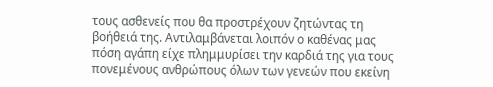τους ασθενείς που θα προστρέχουν ζητώντας τη βοήθειά της. Αντιλαμβάνεται λοιπόν ο καθένας μας πόση αγάπη είχε πλημμυρίσει την καρδιά της για τους πονεμένους ανθρώπους όλων των γενεών που εκείνη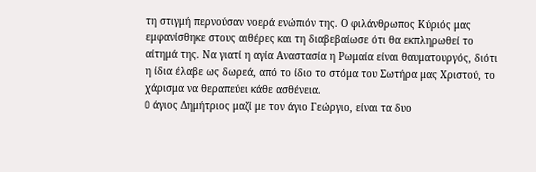τη στιγμή περνούσαν νοερά ενώπιόν της. Ο φιλάνθρωπος Κύριός μας εμφανίσθηκε στους αιθέρες και τη διαβεβαίωσε ότι θα εκπληρωθεί το αίτημά της. Να γιατί η αγία Αναστασία η Ρωμαία είναι θαυματουργός, διότι η ίδια έλαβε ως δωρεά, από το ίδιο το στόμα του Σωτήρα μας Χριστού, το χάρισμα να θεραπεύει κάθε ασθένεια.
O άγιος Δημήτριος μαζί με τον άγιο Γεώργιο, είναι τα δυο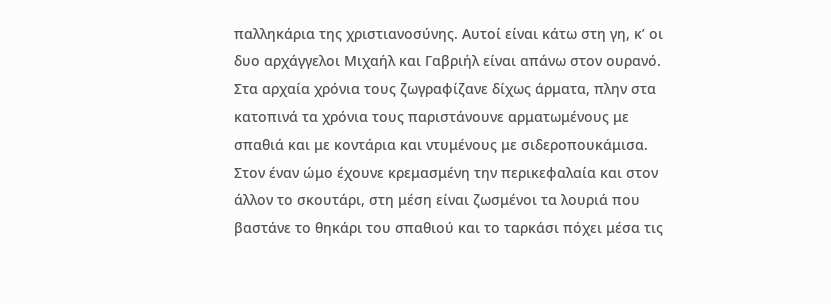παλληκάρια της χριστιανοσύνης. Aυτοί είναι κάτω στη γη, κ’ οι δυο αρχάγγελοι Mιχαήλ και Γαβριήλ είναι απάνω στον ουρανό. Στα αρχαία χρόνια τους ζωγραφίζανε δίχως άρματα, πλην στα κατοπινά τα χρόνια τους παριστάνουνε αρματωμένους με σπαθιά και με κοντάρια και ντυμένους με σιδεροπουκάμισα. Στον έναν ώμο έχουνε κρεμασμένη την περικεφαλαία και στον άλλον το σκουτάρι, στη μέση είναι ζωσμένοι τα λουριά που βαστάνε το θηκάρι του σπαθιού και το ταρκάσι πόχει μέσα τις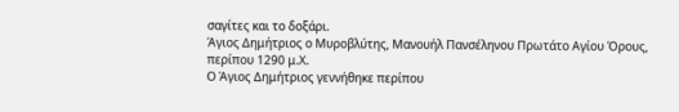σαγίτες και το δοξάρι.
Άγιος Δημήτριος ο Μυροβλύτης, Μανουήλ Πανσέληνου Πρωτάτο Αγίου Όρους, περίπου 1290 μ.Χ.
Ο Άγιος Δημήτριος γεννήθηκε περίπου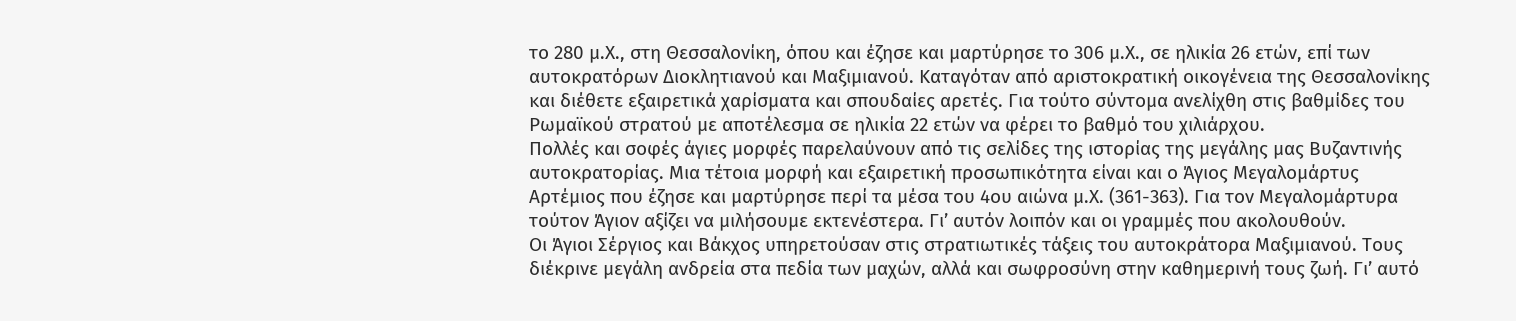το 280 μ.Χ., στη Θεσσαλονίκη, όπου και έζησε και μαρτύρησε το 306 μ.Χ., σε ηλικία 26 ετών, επί των αυτοκρατόρων Διοκλητιανού και Μαξιμιανού. Καταγόταν από αριστοκρατική οικογένεια της Θεσσαλονίκης και διέθετε εξαιρετικά χαρίσματα και σπουδαίες αρετές. Για τούτο σύντομα ανελίχθη στις βαθμίδες του Ρωμαϊκού στρατού με αποτέλεσμα σε ηλικία 22 ετών να φέρει το βαθμό του χιλιάρχου.
Πολλές και σοφές άγιες μορφές παρελαύνουν από τις σελίδες της ιστορίας της μεγάλης μας Βυζαντινής αυτοκρατορίας. Μια τέτοια μορφή και εξαιρετική προσωπικότητα είναι και ο Άγιος Μεγαλομάρτυς Αρτέμιος που έζησε και μαρτύρησε περί τα μέσα του 4ου αιώνα μ.Χ. (361-363). Για τον Μεγαλομάρτυρα τούτον Άγιον αξίζει να μιλήσουμε εκτενέστερα. Γι’ αυτόν λοιπόν και οι γραμμές που ακολουθούν.
Οι Άγιοι Σέργιος και Βάκχος υπηρετούσαν στις στρατιωτικές τάξεις του αυτοκράτορα Μαξιμιανού. Τους διέκρινε μεγάλη ανδρεία στα πεδία των μαχών, αλλά και σωφροσύνη στην καθημερινή τους ζωή. Γι’ αυτό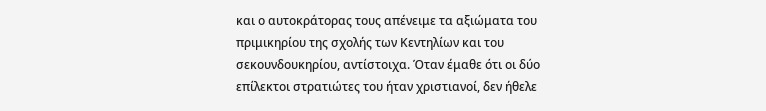και ο αυτοκράτορας τους απένειμε τα αξιώματα του πριμικηρίου της σχολής των Kεντηλίων και του σεκουνδουκηρίου, αντίστοιχα. Όταν έμαθε ότι οι δύο επίλεκτοι στρατιώτες του ήταν χριστιανοί, δεν ήθελε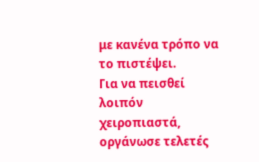με κανένα τρόπο να το πιστέψει.
Για να πεισθεί λοιπόν χειροπιαστά, οργάνωσε τελετές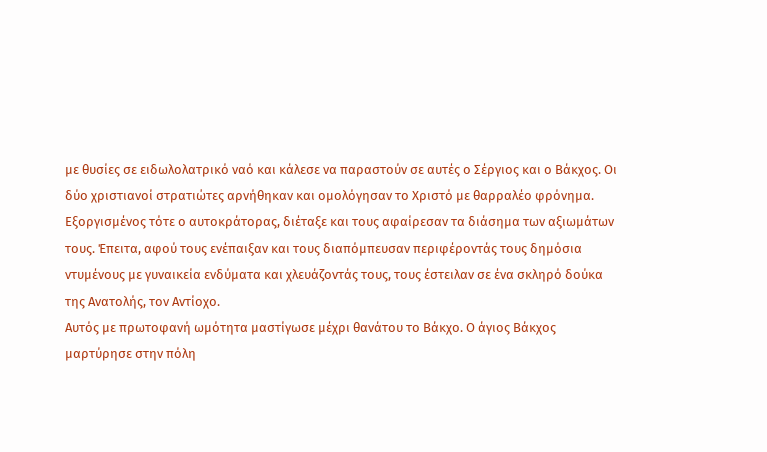με θυσίες σε ειδωλολατρικό ναό και κάλεσε να παραστούν σε αυτές ο Σέργιος και ο Βάκχος. Οι δύο χριστιανοί στρατιώτες αρνήθηκαν και ομολόγησαν το Χριστό με θαρραλέο φρόνημα. Εξοργισμένος τότε ο αυτοκράτορας, διέταξε και τους αφαίρεσαν τα διάσημα των αξιωμάτων τους. Έπειτα, αφού τους ενέπαιξαν και τους διαπόμπευσαν περιφέροντάς τους δημόσια ντυμένους με γυναικεία ενδύματα και χλευάζοντάς τους, τους έστειλαν σε ένα σκληρό δούκα της Ανατολής, τον Αντίοχο.
Αυτός με πρωτοφανή ωμότητα μαστίγωσε μέχρι θανάτου το Βάκχο. Ο άγιος Βάκχος μαρτύρησε στην πόλη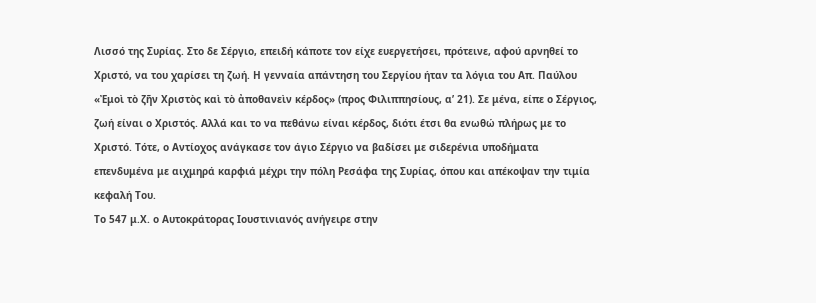Λισσό της Συρίας. Στο δε Σέργιο, επειδή κάποτε τον είχε ευεργετήσει, πρότεινε, αφού αρνηθεί το Χριστό, να του χαρίσει τη ζωή. Η γενναία απάντηση του Σεργίου ήταν τα λόγια του Απ. Παύλου «Ἐμοὶ τὸ ζῆν Χριστὸς καὶ τὸ ἀποθανεὶν κέρδος» (προς Φιλιππησίους, α’ 21). Σε μένα, είπε ο Σέργιος, ζωή είναι ο Χριστός. Αλλά και το να πεθάνω είναι κέρδος, διότι έτσι θα ενωθώ πλήρως με το Χριστό. Τότε, ο Αντίοχος ανάγκασε τον άγιο Σέργιο να βαδίσει με σιδερένια υποδήματα επενδυμένα με αιχμηρά καρφιά μέχρι την πόλη Ρεσάφα της Συρίας, όπου και απέκοψαν την τιμία κεφαλή Του.
Το 547 μ.Χ. ο Αυτοκράτορας Ιουστινιανός ανήγειρε στην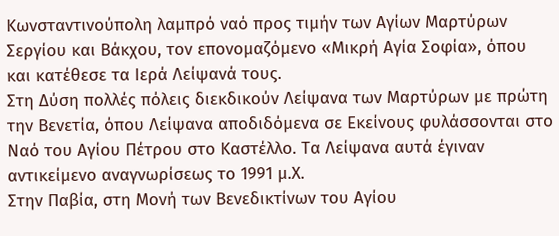Κωνσταντινούπολη λαμπρό ναό προς τιμήν των Αγίων Μαρτύρων Σεργίου και Βάκχου, τον επονομαζόμενο «Μικρή Αγία Σοφία», όπου και κατέθεσε τα Ιερά Λείψανά τους.
Στη Δύση πολλές πόλεις διεκδικούν Λείψανα των Μαρτύρων με πρώτη την Βενετία, όπου Λείψανα αποδιδόμενα σε Εκείνους φυλάσσονται στο Ναό του Αγίου Πέτρου στο Καστέλλο. Τα Λείψανα αυτά έγιναν αντικείμενο αναγνωρίσεως το 1991 μ.Χ.
Στην Παβία, στη Μονή των Βενεδικτίνων του Αγίου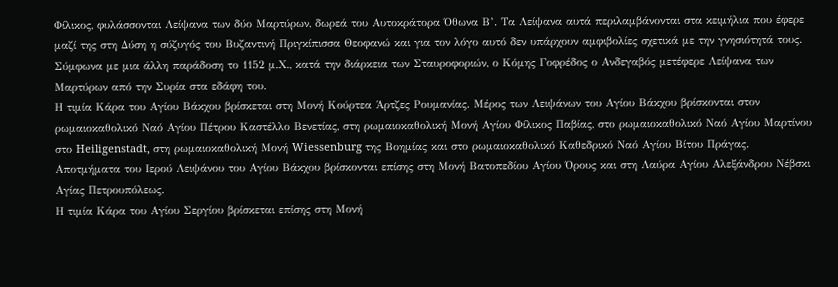Φίλικος, φυλάσσονται Λείψανα των δύο Μαρτύρων, δωρεά του Αυτοκράτορα Όθωνα Β’. Τα Λείψανα αυτά περιλαμβάνονται στα κειμήλια που έφερε μαζί της στη Δύση η σύζυγός του Βυζαντινή Πριγκίπισσα Θεοφανώ και για τον λόγο αυτό δεν υπάρχουν αμφιβολίες σχετικά με την γνησιότητά τους.
Σύμφωνα με μια άλλη παράδοση το 1152 μ.Χ., κατά την διάρκεια των Σταυροφοριών, ο Κόμης Γοφρέδος ο Ανδεγαβός μετέφερε Λείψανα των Μαρτύρων από την Συρία στα εδάφη του.
Η τιμία Κάρα του Αγίου Βάκχου βρίσκεται στη Μονή Κούρτεα Άρτζες Ρουμανίας. Μέρος των Λειψάνων του Αγίου Βάκχου βρίσκονται στον ρωμαιοκαθολικό Ναό Αγίου Πέτρου Καστέλλο Βενετίας, στη ρωμαιοκαθολική Μονή Αγίου Φίλικος Παβίας, στο ρωμαιοκαθολικό Ναό Αγίου Μαρτίνου στο Heiligenstadt, στη ρωμαιοκαθολική Μονή Wiessenburg της Βοημίας και στο ρωμαιοκαθολικό Καθεδρικό Ναό Αγίου Βίτου Πράγας. Αποτμήματα του Ιερού Λειψάνου του Αγίου Βάκχου βρίσκονται επίσης στη Μονή Βατοπεδίου Αγίου Όρους και στη Λαύρα Αγίου Αλεξάνδρου Νέβσκι Αγίας Πετρουπόλεως.
Η τιμία Κάρα του Αγίου Σεργίου βρίσκεται επίσης στη Μονή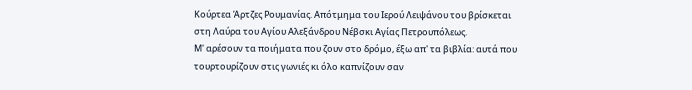Κούρτεα Άρτζες Ρουμανίας. Απότμημα του Ιερού Λειψάνου του βρίσκεται στη Λαύρα του Αγίου Αλεξάνδρου Νέβσκι Αγίας Πετρουπόλεως.
Μ' αρέσουν τα ποιήματα που ζουν στο δρόμο, έξω απ' τα βιβλία: αυτά που τουρτουρίζουν στις γωνιές κι όλο καπνίζουν σαν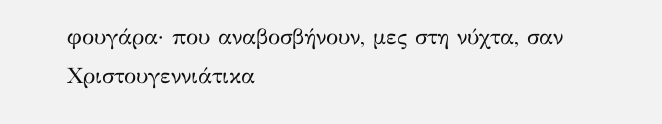φουγάρα· που αναβοσβήνουν, μες στη νύχτα, σαν Χριστουγεννιάτικα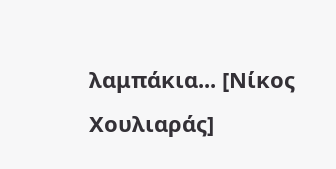λαμπάκια... [Νίκος Χουλιαράς]